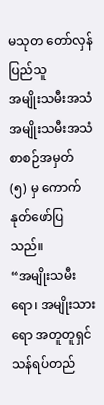မသုတ တော်လှန်ပြည်သူ
အမျိုးသမီးအသံ အမျိုးသမီးအသံ စာစဉ်အမှတ် (၅) မှ ကောက်နုတ်ဖော်ပြသည်။
“အမျိုးသမီးရော၊ အမျိုးသားရော အတူတူရှင်သန်ရပ်တည်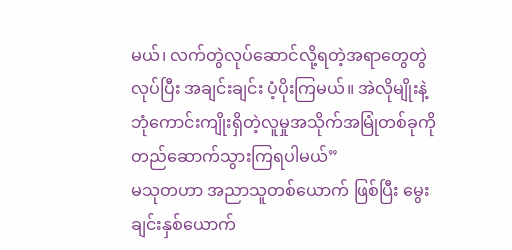မယ်၊ လက်တွဲလုပ်ဆောင်လို့ရတဲ့အရာတွေတွဲလုပ်ပြီး အချင်းချင်း ပံ့ပိုးကြမယ်။ အဲလိုမျိုးနဲ့
ဘုံကောင်းကျိုးရှိတဲ့လူမှုအသိုက်အမြုံတစ်ခုကို တည်ဆောက်သွားကြရပါမယ်”
မသုတဟာ အညာသူတစ်ယောက် ဖြစ်ပြီး မွေးချင်းနှစ်ယောက်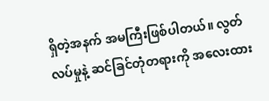ရှိတဲ့အနက် အမကြီးဖြစ်ပါတယ်။ လွတ်လပ်မှုနဲ့ ဆင်ခြင်တုံတရားကို အလေးထား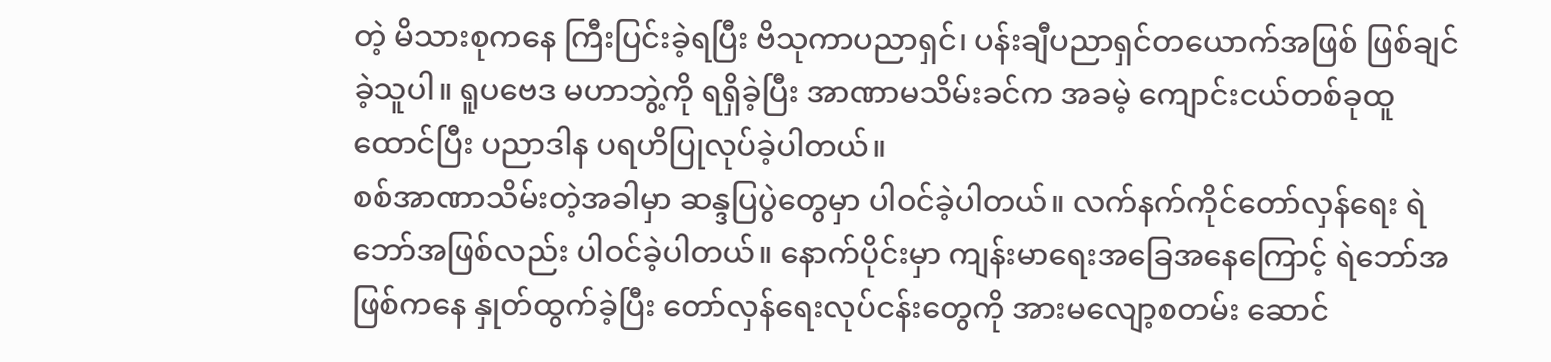တဲ့ မိသားစုကနေ ကြီးပြင်းခဲ့ရပြီး ဗိသုကာပညာရှင်၊ ပန်းချီပညာရှင်တယောက်အဖြစ် ဖြစ်ချင်ခဲ့သူပါ။ ရူပဗေဒ မဟာဘွဲ့ကို ရရှိခဲ့ပြီး အာဏာမသိမ်းခင်က အခမဲ့ ကျောင်းငယ်တစ်ခုထူထောင်ပြီး ပညာဒါန ပရဟိပြုလုပ်ခဲ့ပါတယ်။
စစ်အာဏာသိမ်းတဲ့အခါမှာ ဆန္ဒပြပွဲတွေမှာ ပါဝင်ခဲ့ပါတယ်။ လက်နက်ကိုင်တော်လှန်ရေး ရဲဘော်အဖြစ်လည်း ပါဝင်ခဲ့ပါတယ်။ နောက်ပိုင်းမှာ ကျန်းမာရေးအခြေအနေကြောင့် ရဲဘော်အဖြစ်ကနေ နှုတ်ထွက်ခဲ့ပြီး တော်လှန်ရေးလုပ်ငန်းတွေကို အားမလျော့စတမ်း ဆောင်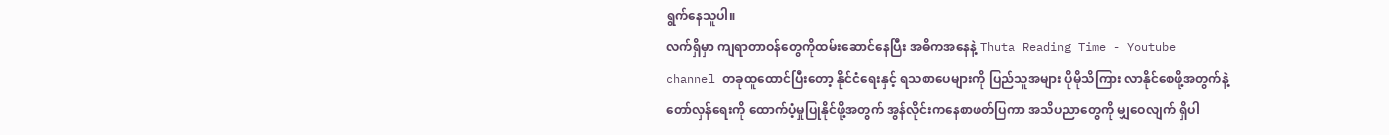ရွက်နေသူပါ။
လက်ရှိမှာ ကျရာတာဝန်တွေကိုထမ်းဆောင်နေပြီး အဓိကအနေနဲ့ Thuta Reading Time - Youtube channel တခုထူထောင်ပြီးတော့ နိုင်ငံရေးနှင့် ရသစာပေများကို ပြည်သူအများ ပိုမိုသိကြား လာနိုင်စေဖို့အတွက်နဲ့ တော်လှန်ရေးကို ထောက်ပံ့မှုပြုနိုင်ဖို့အတွက် အွန်လိုင်းကနေစာဖတ်ပြကာ အသိပညာတွေကို မျှဝေလျက် ရှိပါ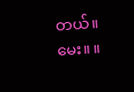တယ်။
မေး။ ။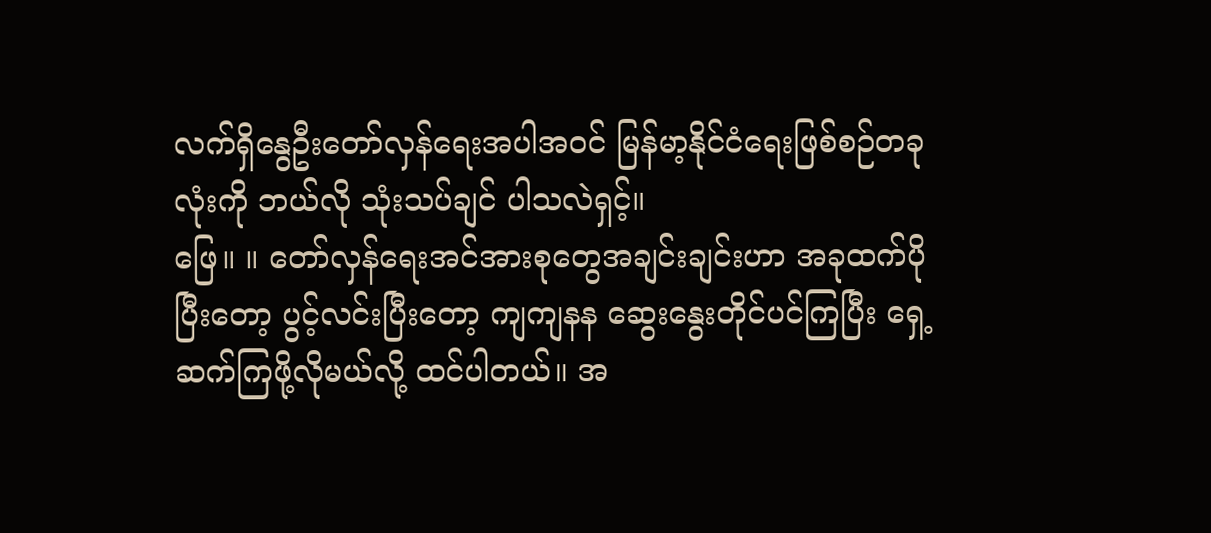လက်ရှိနွေဦးတော်လှန်ရေးအပါအဝင် မြန်မာ့နိုင်ငံရေးဖြစ်စဉ်တခုလုံးကို ဘယ်လို သုံးသပ်ချင် ပါသလဲရှင့်။
ဖြေ။ ။ တော်လှန်ရေးအင်အားစုတွေအချင်းချင်းဟာ အခုထက်ပိုပြီးတော့ ပွင့်လင်းပြီးတော့ ကျကျနန ဆွေးနွေးတိုင်ပင်ကြပြီး ရှေ့ဆက်ကြဖို့လိုမယ်လို့ ထင်ပါတယ်။ အ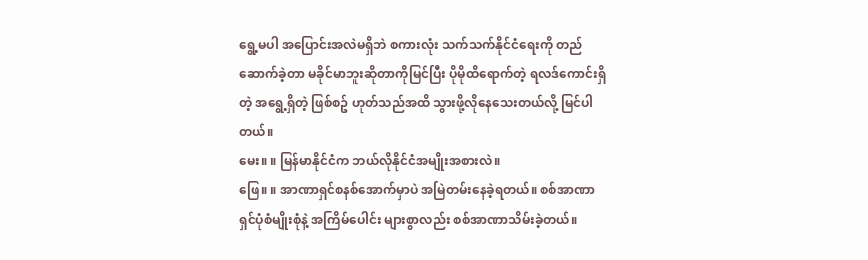ရွေ့မပါ အပြောင်းအလဲမရှိဘဲ စကားလုံး သက်သက်နိုင်ငံရေးကို တည်ဆောက်ခဲ့တာ မခိုင်မာဘူးဆိုတာကိုမြင်ပြီး ပိုမိုထိရောက်တဲ့ ရလဒ်ကောင်းရှိတဲ့ အရွေ့ရှိတဲ့ ဖြစ်စဥ် ဟုတ်သည်အထိ သွားဖို့လိုနေသေးတယ်လို့ မြင်ပါတယ်။
မေး။ ။ မြန်မာနိုင်ငံက ဘယ်လိုနိုင်ငံအမျိုးအစားလဲ။
ဖြေ။ ။ အာဏာရှင်စနစ်အောက်မှာပဲ အမြဲတမ်းနေခဲ့ရတယ်။ စစ်အာဏာရှင်ပုံစံမျိုးစုံနဲ့ အကြိမ်ပေါင်း များစွာလည်း စစ်အာဏာသိမ်းခဲ့တယ်။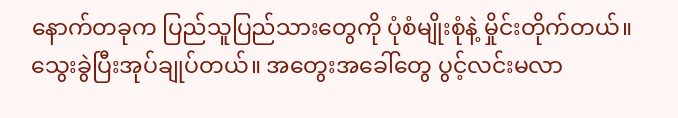နောက်တခုက ပြည်သူပြည်သားတွေကို ပုံစံမျိုးစုံနဲ့ မှိုင်းတိုက်တယ်။ သွေးခွဲပြီးအုပ်ချုပ်တယ်။ အတွေးအခေါ်တွေ ပွင့်လင်းမလာ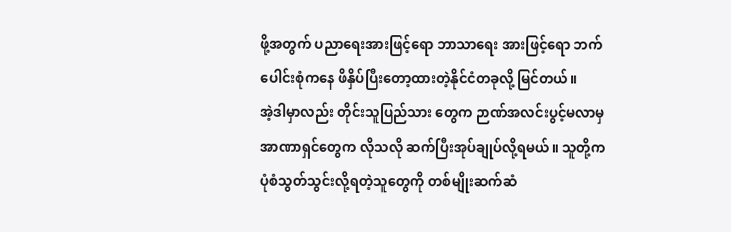ဖို့အတွက် ပညာရေးအားဖြင့်ရော ဘာသာရေး အားဖြင့်ရော ဘက်ပေါင်းစုံကနေ ဖိနှိပ်ပြီးတော့ထားတဲ့နိုင်ငံတခုလို့ မြင်တယ်။
အဲ့ဒါမှာလည်း တိုင်းသူပြည်သား တွေက ဉာဏ်အလင်းပွင့်မလာမှ အာဏာရှင်တွေက လိုသလို ဆက်ပြီးအုပ်ချုပ်လို့ရမယ်။ သူတို့က ပုံစံသွတ်သွင်းလို့ရတဲ့သူတွေကို တစ်မျိုးဆက်ဆံ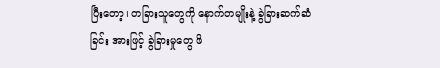ပြီးတော့၊ တခြားသူတွေကို နောက်တမျိုးနဲ့ ခွဲခြားဆက်ဆံခြင်း အားဖြင့် ခွဲခြားမှုတွေ ဖိ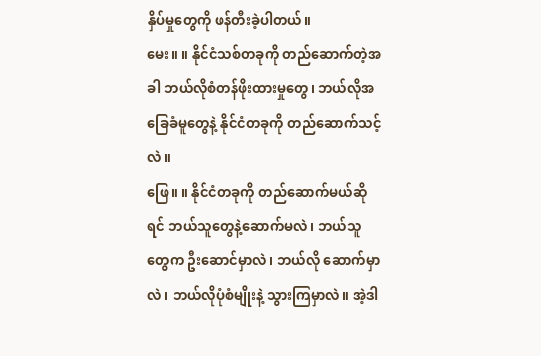နှိပ်မှုတွေကို ဖန်တီးခဲ့ပါတယ်။
မေး။ ။ နိုင်ငံသစ်တခုကို တည်ဆောက်တဲ့အခါ ဘယ်လိုစံတန်ဖိုးထားမှုတွေ၊ ဘယ်လိုအခြေခံမူတွေနဲ့ နိုင်ငံတခုကို တည်ဆောက်သင့်လဲ။
ဖြေ။ ။ နိုင်ငံတခုကို တည်ဆောက်မယ်ဆိုရင် ဘယ်သူတွေနဲ့ဆောက်မလဲ၊ ဘယ်သူတွေက ဦးဆောင်မှာလဲ၊ ဘယ်လို ဆောက်မှာလဲ၊ ဘယ်လိုပုံစံမျိုးနဲ့ သွားကြမှာလဲ။ အဲ့ဒါ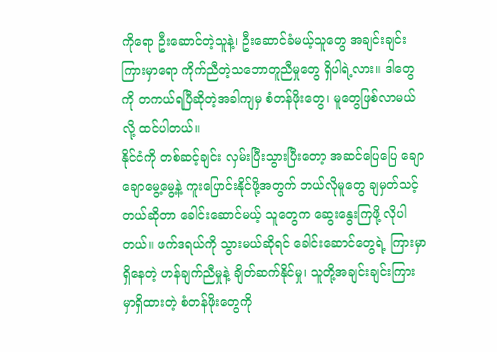ကိုရော ဦးဆောင်တဲ့သူနဲ့၊ ဦးဆောင်ခံမယ့်သူတွေ အချင်းချင်းကြားမှာရော ကိုက်ညီတဲ့သဘောတူညီမှုတွေ ရှိပါရဲ့လား။ ဒါတွေကို တကယ်ရပြီဆိုတဲ့အခါကျမှ စံတန်ဖိုးတွေ၊ မူတွေဖြစ်လာမယ်လို့ ထင်ပါတယ်။
နိုင်ငံကို တစ်ဆင့်ချင်း လှမ်းပြီးသွားပြီးတော့ အဆင်ပြေပြေ ချောချောမွေ့မွေ့နဲ့ ကူးပြောင်းနိုင်ဖို့အတွက် ဘယ်လိုမူတွေ ချမှတ်သင့်တယ်ဆိုတာ ခေါင်းဆောင်မယ့် သူတွေက ဆွေးနွေးကြဖို့ လိုပါတယ်။ ဖက်ဒရယ်ကို သွားမယ်ဆိုရင် ခေါင်းဆောင်တွေရဲ့ ကြားမှာရှိနေတဲ့ ဟန်ချက်ညီမှုနဲ့ ချိတ်ဆက်နိုင်မှု၊ သူတို့အချင်းချင်းကြားမှာရှိထားတဲ့ စံတန်ဖိုးတွေကို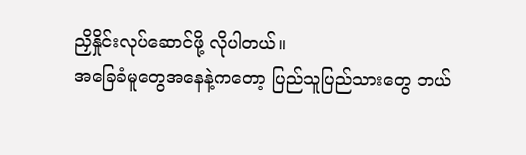ညှိနှိုင်းလုပ်ဆောင်ဖို့ လိုပါတယ်။
အခြေခံမူတွေအနေနဲ့ကတော့ ပြည်သူပြည်သားတွေ ဘယ်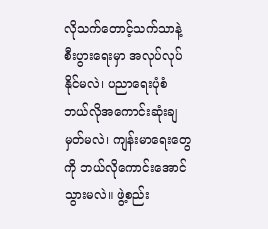လိုသက်တောင့်သက်သာနဲ့ စီးပွားရေးမှာ အလုပ်လုပ်နိုင်မလဲ၊ ပညာရေးပုံစံ ဘယ်လိုအကောင်းဆုံးချမှတ်မလဲ၊ ကျန်းမာရေးတွေကို ဘယ်လိုကောင်းအောင်သွားမလဲ။ ဖွဲ့စည်း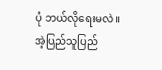ပုံ ဘယ်လိုရေးမလဲ။ အဲ့ပြည်သူပြည်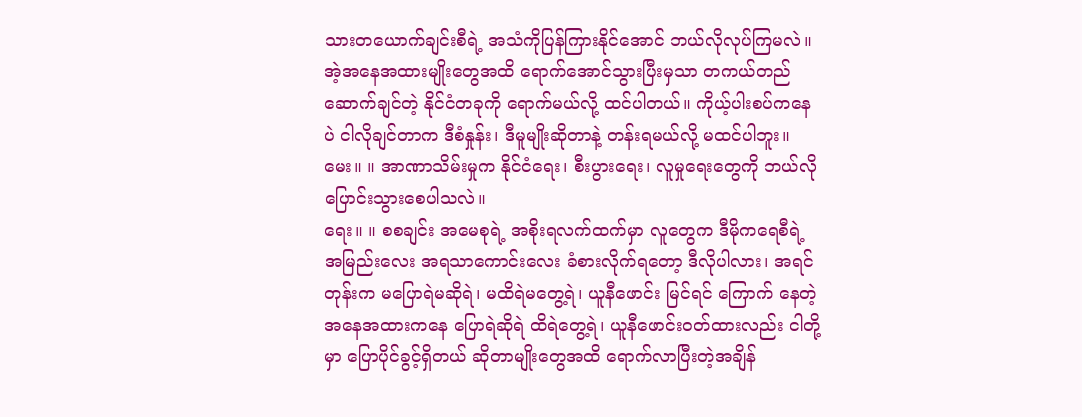သားတယောက်ချင်းစီရဲ့ အသံကိုပြန်ကြားနိုင်အောင် ဘယ်လိုလုပ်ကြမလဲ။ အဲ့အနေအထားမျိုးတွေအထိ ရောက်အောင်သွားပြီးမှသာ တကယ်တည်ဆောက်ချင်တဲ့ နိုင်ငံတခုကို ရောက်မယ်လို့ ထင်ပါတယ်။ ကိုယ့်ပါးစပ်ကနေပဲ ငါလိုချင်တာက ဒီစံနှုန်း၊ ဒီမူမျိုးဆိုတာနဲ့ တန်းရမယ်လို့ မထင်ပါဘူး။
မေး။ ။ အာဏာသိမ်းမှုက နိုင်ငံရေး၊ စီးပွားရေး၊ လူမှုရေးတွေကို ဘယ်လိုပြောင်းသွားစေပါသလဲ။
ရေး။ ။ စစချင်း အမေစုရဲ့ အစိုးရလက်ထက်မှာ လူတွေက ဒီမိုကရေစီရဲ့ အမြည်းလေး အရသာကောင်းလေး ခံစားလိုက်ရတော့ ဒီလိုပါလား၊ အရင်တုန်းက မပြောရဲမဆိုရဲ၊ မထိရဲမတွေ့ရဲ၊ ယူနီဖောင်း မြင်ရင် ကြောက် နေတဲ့ အနေအထားကနေ ပြောရဲဆိုရဲ ထိရဲတွေ့ရဲ၊ ယူနီဖောင်းဝတ်ထားလည်း ငါတို့မှာ ပြောပိုင်ခွင့်ရှိတယ် ဆိုတာမျိုးတွေအထိ ရောက်လာပြီးတဲ့အချိန်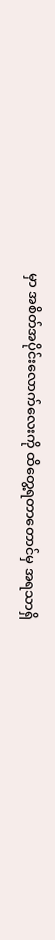မှာ အစိတ်အပိုင်းလောက်လေးကို ထိတွေ့ရတာတောင်မှ အရသာရှိ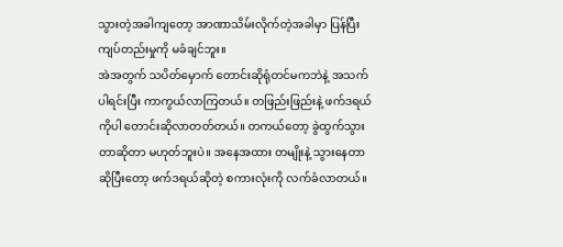သွားတဲ့အခါကျတော့ အာဏာသိမ်းလိုက်တဲ့အခါမှာ ပြန်ပြီးကျပ်တည်းမှုကို မခံချင်ဘူး။
အဲအတွက် သပိတ်မှောက် တောင်းဆိုရုံတင်မကဘဲနဲ့ အသက်ပါရင်းပြီး ကာကွယ်လာကြတယ်။ တဖြည်းဖြည်းနဲ့ ဖက်ဒရယ်ကိုပါ တောင်းဆိုလာတတ်တယ်။ တကယ်တော့ ခွဲထွက်သွားတာဆိုတာ မဟုတ်ဘူးပဲ။ အနေအထား တမျိုးနဲ့ သွားနေတာဆိုပြီးတော့ ဖက်ဒရယ်ဆိုတဲ့ စကားလုံးကို လက်ခံလာတယ်။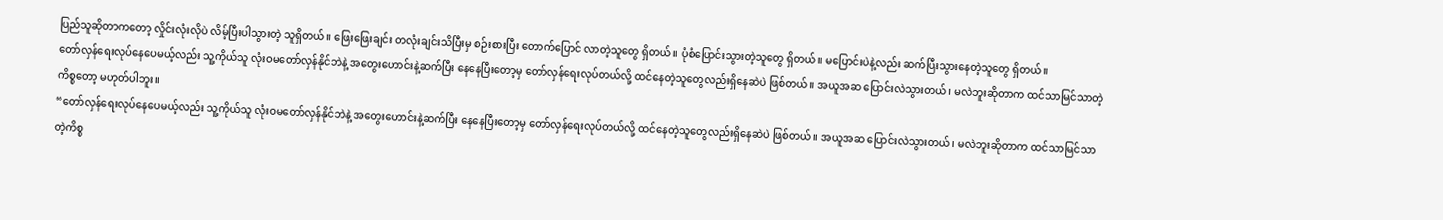ပြည်သူဆိုတာကတော့ လှိုင်းလုံးလိုပဲ လိမ့်ပြီးပါသွားတဲ့ သူရှိတယ်။ ဖြေးဖြေးချင်း တလုံးချင်းသိပြီးမှ စဉ်းစားပြီး တောက်ပြောင် လာတဲ့သူတွေ ရှိတယ်။ ပုံစံပြောင်းသွားတဲ့သူတွေ ရှိတယ်။ မပြောင်းပဲနဲ့လည်း ဆက်ပြီးသွားနေတဲ့သူတွေ ရှိတယ်။
တော်လှန်ရေးလုပ်နေပေမယ့်လည်း သူ့ကိုယ်သူ လုံးဝမတော်လှန်နိုင်ဘဲနဲ့ အတွေးဟောင်းနဲ့ဆက်ပြီး နေနေပြီးတော့မှ တော်လှန်ရေးလုပ်တယ်လို့ ထင်နေတဲ့သူတွေလည်းရှိနေဆဲပဲ ဖြစ်တယ်။ အယူအဆ ပြောင်းလဲသွားတယ်၊ မလဲဘူးဆိုတာက ထင်သာမြင်သာတဲ့ကိစ္စတော့ မဟုတ်ပါဘူး။
“တော်လှန်ရေးလုပ်နေပေမယ့်လည်း သူ့ကိုယ်သူ လုံးဝမတော်လှန်နိုင်ဘဲနဲ့ အတွေးဟောင်းနဲ့ဆက်ပြီး နေနေပြီးတော့မှ တော်လှန်ရေးလုပ်တယ်လို့ ထင်နေတဲ့သူတွေလည်းရှိနေဆဲပဲ ဖြစ်တယ်။ အယူအဆ ပြောင်းလဲသွားတယ်၊ မလဲဘူးဆိုတာက ထင်သာမြင်သာတဲ့ကိစ္စ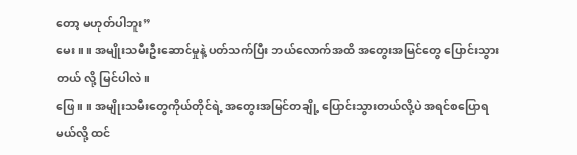တော့ မဟုတ်ပါဘူး”
မေး။ ။ အမျိုးသမီးဦးဆောင်မှုနဲ့ ပတ်သက်ပြီး ဘယ်လောက်အထိ အတွေးအမြင်တွေ ပြောင်းသွားတယ် လို့ မြင်ပါလဲ။
ဖြေ။ ။ အမျိုးသမီးတွေကိုယ်တိုင်ရဲ့ အတွေးအမြင်တချို့ ပြောင်းသွားတယ်လို့ပဲ အရင်စပြောရမယ်လို့ ထင်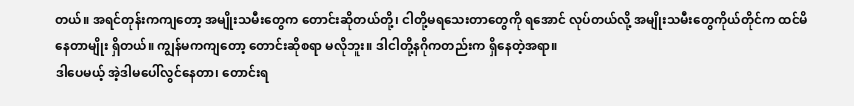တယ်။ အရင်တုန်းကကျတော့ အမျိုးသမီးတွေက တောင်းဆိုတယ်တို့၊ ငါတို့မရသေးတာတွေကို ရအောင် လုပ်တယ်လို့ အမျိုးသမီးတွေကိုယ်တိုင်က ထင်မိနေတာမျိုး ရှိတယ်။ ကျွန်မကကျတော့ တောင်းဆိုစရာ မလိုဘူး။ ဒါငါတို့နဂိုကတည်းက ရှိနေတဲ့အရာ။
ဒါပေမယ့် အဲ့ဒါမပေါ်လွင်နေတာ၊ တောင်းရ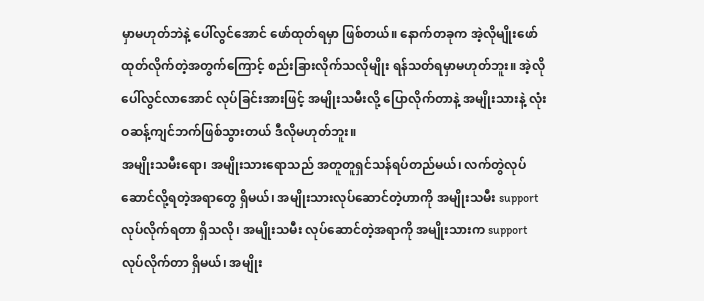မှာမဟုတ်ဘဲနဲ့ ပေါ်လွင်အောင် ဖော်ထုတ်ရမှာ ဖြစ်တယ်။ နောက်တခုက အဲ့လိုမျိုးဖော်ထုတ်လိုက်တဲ့အတွက်ကြောင့် စည်းခြားလိုက်သလိုမျိုး ရန်သတ်ရမှာမဟုတ်ဘူး။ အဲ့လိုပေါ်လွင်လာအောင် လုပ်ခြင်းအားဖြင့် အမျိုးသမီးလို့ ပြောလိုက်တာနဲ့ အမျိုးသားနဲ့ လုံးဝဆန့်ကျင်ဘက်ဖြစ်သွားတယ် ဒီလိုမဟုတ်ဘူး။
အမျိုးသမီးရော၊ အမျိုးသားရောသည် အတူတူရှင်သန်ရပ်တည်မယ်၊ လက်တွဲလုပ်ဆောင်လို့ရတဲ့အရာတွေ ရှိမယ်၊ အမျိုးသားလုပ်ဆောင်တဲ့ဟာကို အမျိုးသမီး support လုပ်လိုက်ရတာ ရှိသလို၊ အမျိုးသမီး လုပ်ဆောင်တဲ့အရာကို အမျိုးသားက support လုပ်လိုက်တာ ရှိမယ်၊ အမျိုး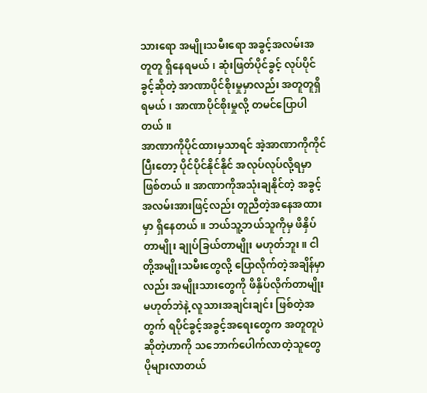သားရော အမျိုးသမီးရော အခွင့်အလမ်းအတူတူ ရှိနေရမယ်၊ ဆုံးဖြတ်ပိုင်ခွင့် လုပ်ပိုင်ခွင့်ဆိုတဲ့ အာဏာပိုင်စိုးမှုမှာလည်း အတူတူရှိရမယ်၊ အာဏာပိုင်စိုးမှုလို့ တမင်ပြောပါတယ်။
အာဏာကိုပိုင်ထားမှသာရင် အဲ့အာဏာကိုကိုင်ပြီးတော့ ပိုင်ပိုင်နိုင်နိုင် အလုပ်လုပ်လို့ရမှာ ဖြစ်တယ်။ အာဏာကိုအသုံးချနိုင်တဲ့ အခွင့်အလမ်းအားဖြင့်လည်း တူညီတဲ့အနေအထားမှာ ရှိနေတယ်။ ဘယ်သူ့ဘယ်သူကိုမှ ဖိနှိပ်တာမျိုး ချုပ်ခြယ်တာမျိုး မဟုတ်ဘူး။ ငါတို့အမျိုးသမီးတွေလို့ ပြောလိုက်တဲ့အချိန်မှာလည်း အမျိုးသားတွေကို ဖိနှိပ်လိုက်တာမျိုးမဟုတ်ဘဲနဲ့ လူသားအချင်းချင်း ဖြစ်တဲ့အတွက် ရပိုင်ခွင့်အခွင့်အရေးတွေက အတူတူပဲဆိုတဲ့ဟာကို သဘောက်ပေါက်လာတဲ့သူတွေ ပိုများလာတယ်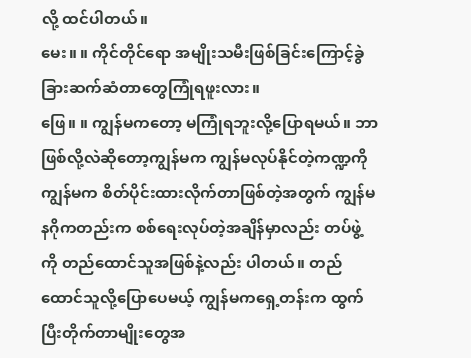လို့ ထင်ပါတယ်။
မေး။ ။ ကိုင်တိုင်ရော အမျိုးသမီးဖြစ်ခြင်းကြောင့်ခွဲခြားဆက်ဆံတာတွေကြုံရဖူးလား။
ဖြေ။ ။ ကျွန်မကတော့ မကြုံရဘူးလို့ပြောရမယ်။ ဘာဖြစ်လို့လဲဆိုတော့ကျွန်မက ကျွန်မလုပ်နိုင်တဲ့ကဏ္ဍကို ကျွန်မက စိတ်ပိုင်းထားလိုက်တာဖြစ်တဲ့အတွက် ကျွန်မ နဂိုကတည်းက စစ်ရေးလုပ်တဲ့အချိန်မှာလည်း တပ်ဖွဲ့ကို တည်ထောင်သူအဖြစ်နဲ့လည်း ပါတယ်။ တည်ထောင်သူလို့ပြောပေမယ့် ကျွန်မကရှေ့တန်းက ထွက်ပြီးတိုက်တာမျိုးတွေအ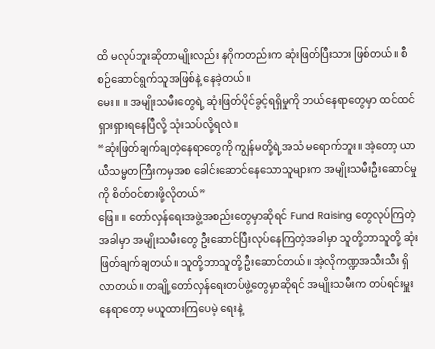ထိ မလုပ်ဘူးဆိုတာမျိုးလည်း နဂိုကတည်းက ဆုံးဖြတ်ပြီးသား ဖြစ်တယ်။ စီစဉ်ဆောင်ရွက်သူအဖြစ်နဲ့ နေခဲ့တယ်။
မေး။ ။ အမျိုးသမီးတွေရဲ့ ဆုံးဖြတ်ပိုင်ခွင့်ရရှိမှုကို ဘယ်နေရာတွေမှာ ထင်ထင်ရှားရှားရနေပြီလို့ သုံးသပ်လို့ရလဲ။
“ဆုံးဖြတ်ချက်ချတဲ့နေရာတွေကို ကျွန်မတို့ရဲ့အသံ မရောက်ဘူး။ အဲ့တော့ ယာယီသမ္မတကြီးကမှအစ ခေါင်းဆောင်နေသောသူများက အမျိုးသမီးဦးဆောင်မှုကို စိတ်ဝင်စားဖို့လိုတယ်”
ဖြေ။ ။ တော်လှန်ရေးအဖွဲ့အစည်းတွေမှာဆိုရင် Fund Raising တွေလုပ်ကြတဲ့အခါမှာ အမျိုးသမီးတွေ ဦးဆောင်ပြီးလုပ်နေကြတဲ့အခါမှာ သူတို့ဘာသူတို့ ဆုံးဖြတ်ချက်ချတယ်။ သူတို့ဘာသူတို့ ဦးဆောင်တယ်။ အဲ့လိုကဏ္ဍအသီးသီး ရှိလာတယ်။ တချို့တော်လှန်ရေးတပ်ဖွဲ့တွေမှာဆိုရင် အမျိုးသမီးက တပ်ရင်းမှူး နေရာတော့ မယူထားကြပေမဲ့ ရေးနဲ့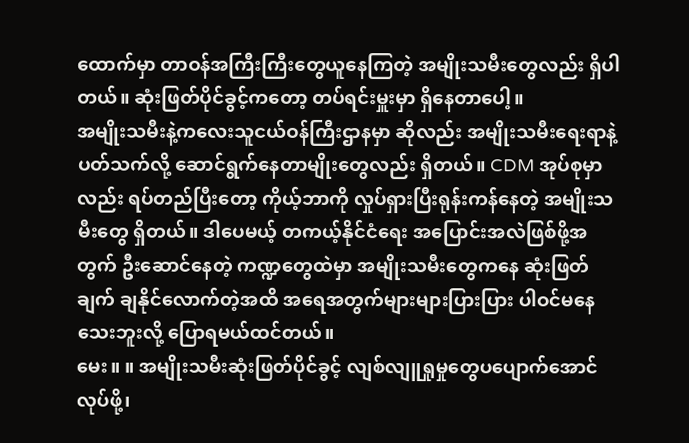ထောက်မှာ တာဝန်အကြီးကြီးတွေယူနေကြတဲ့ အမျိုးသမီးတွေလည်း ရှိပါတယ်။ ဆုံးဖြတ်ပိုင်ခွင့်ကတော့ တပ်ရင်းမှူးမှာ ရှိနေတာပေါ့။
အမျိုးသမီးနဲ့ကလေးသူငယ်ဝန်ကြီးဌာနမှာ ဆိုလည်း အမျိုးသမီးရေးရာနဲ့ပတ်သက်လို့ ဆောင်ရွက်နေတာမျိုးတွေလည်း ရှိတယ်။ CDM အုပ်စုမှာလည်း ရပ်တည်ပြီးတော့ ကိုယ့်ဘာကို လှုပ်ရှားပြီးရုန်းကန်နေတဲ့ အမျိုးသမီးတွေ ရှိတယ်။ ဒါပေမယ့် တကယ့်နိုင်ငံရေး အပြောင်းအလဲဖြစ်ဖို့အတွက် ဦးဆောင်နေတဲ့ ကဏ္ဍတွေထဲမှာ အမျိုးသမီးတွေကနေ ဆုံးဖြတ်ချက် ချနိုင်လောက်တဲ့အထိ အရေအတွက်များများပြားပြား ပါဝင်မနေသေးဘူးလို့ ပြောရမယ်ထင်တယ်။
မေး။ ။ အမျိုးသမီးဆုံးဖြတ်ပိုင်ခွင့် လျစ်လျူရှုမှုတွေပပျောက်အောင်လုပ်ဖို့၊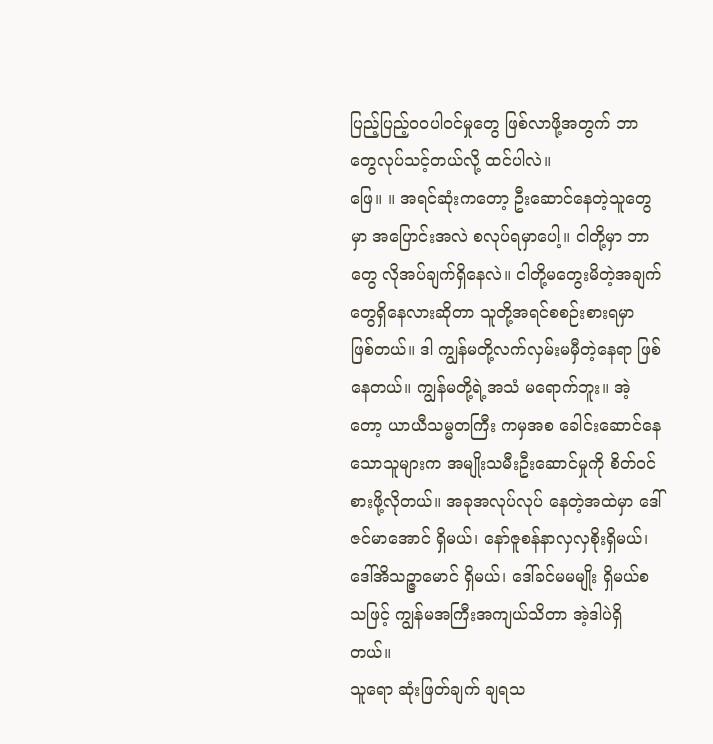ပြည့်ပြည့်ဝဝပါဝင်မှုတွေ ဖြစ်လာဖို့အတွက် ဘာတွေလုပ်သင့်တယ်လို့ ထင်ပါလဲ။
ဖြေ။ ။ အရင်ဆုံးကတော့ ဦးဆောင်နေတဲ့သူတွေမှာ အပြောင်းအလဲ စလုပ်ရမှာပေါ့။ ငါတို့မှာ ဘာတွေ လိုအပ်ချက်ရှိနေလဲ။ ငါတို့မတွေးမိတဲ့အချက်တွေရှိနေလားဆိုတာ သူတို့အရင်စစဉ်းစားရမှာ ဖြစ်တယ်။ ဒါ ကျွန်မတို့လက်လှမ်းမမှီတဲ့နေရာ ဖြစ်နေတယ်။ ကျွန်မတို့ရဲ့အသံ မရောက်ဘူး။ အဲ့တော့ ယာယီသမ္မတကြီး ကမှအစ ခေါင်းဆောင်နေသောသူများက အမျိုးသမီးဦးဆောင်မှုကို စိတ်ဝင်စားဖို့လိုတယ်။ အခုအလုပ်လုပ် နေတဲ့အထဲမှာ ဒေါ်ဇင်မာအောင် ရှိမယ်၊ နော်ဇူစန်နာလှလှစိုးရှိမယ်၊ ဒေါ်အိသဉ္ဇာမောင် ရှိမယ်၊ ဒေါ်ခင်မမမျိုး ရှိမယ်စသဖြင့် ကျွန်မအကြီးအကျယ်သိတာ အဲ့ဒါပဲရှိတယ်။
သူရော ဆုံးဖြတ်ချက် ချရသ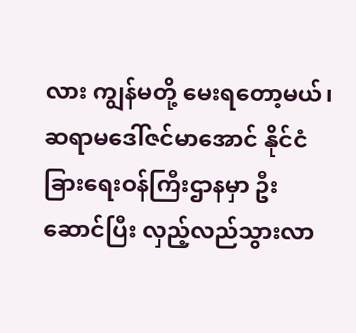လား ကျွန်မတို့ မေးရတော့မယ်၊ ဆရာမဒေါ်ဇင်မာအောင် နိုင်ငံခြားရေးဝန်ကြီးဌာနမှာ ဦးဆောင်ပြီး လှည့်လည်သွားလာ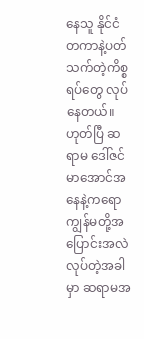နေသူ နိုင်ငံတကာနဲ့ပတ်သက်တဲ့ကိစ္စရပ်တွေ လုပ်နေတယ်။ ဟုတ်ပြီ ဆရာမ ဒေါ်ဇင်မာအောင်အနေနဲ့ကရော ကျွန်မတို့အပြောင်းအလဲလုပ်တဲ့အခါမှာ ဆရာမအ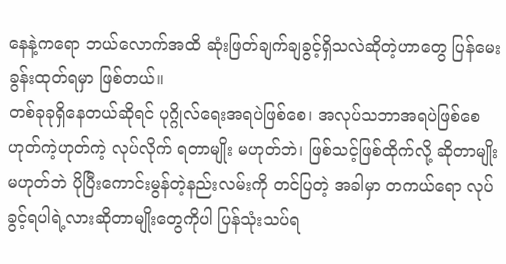နေနဲ့ကရော ဘယ်လောက်အထိ ဆုံးဖြတ်ချက်ချခွင့်ရှိသလဲဆိုတဲ့ဟာတွေ ပြန်မေးခွန်းထုတ်ရမှာ ဖြစ်တယ်။
တစ်ခုခုရှိနေတယ်ဆိုရင် ပုဂ္ဂိုလ်ရေးအရပဲဖြစ်စေ၊ အလုပ်သဘာအရပဲဖြစ်စေ ဟုတ်ကဲ့ဟုတ်ကဲ့ လုပ်လိုက် ရတာမျိုး မဟုတ်ဘဲ၊ ဖြစ်သင့်ဖြစ်ထိုက်လို့ ဆိုတာမျိုးမဟုတ်ဘဲ ပိုပြီးကောင်းမွန်တဲ့နည်းလမ်းကို တင်ပြတဲ့ အခါမှာ တကယ်ရော လုပ်ခွင့်ရပါရဲ့လားဆိုတာမျိုးတွေကိုပါ ပြန်သုံးသပ်ရ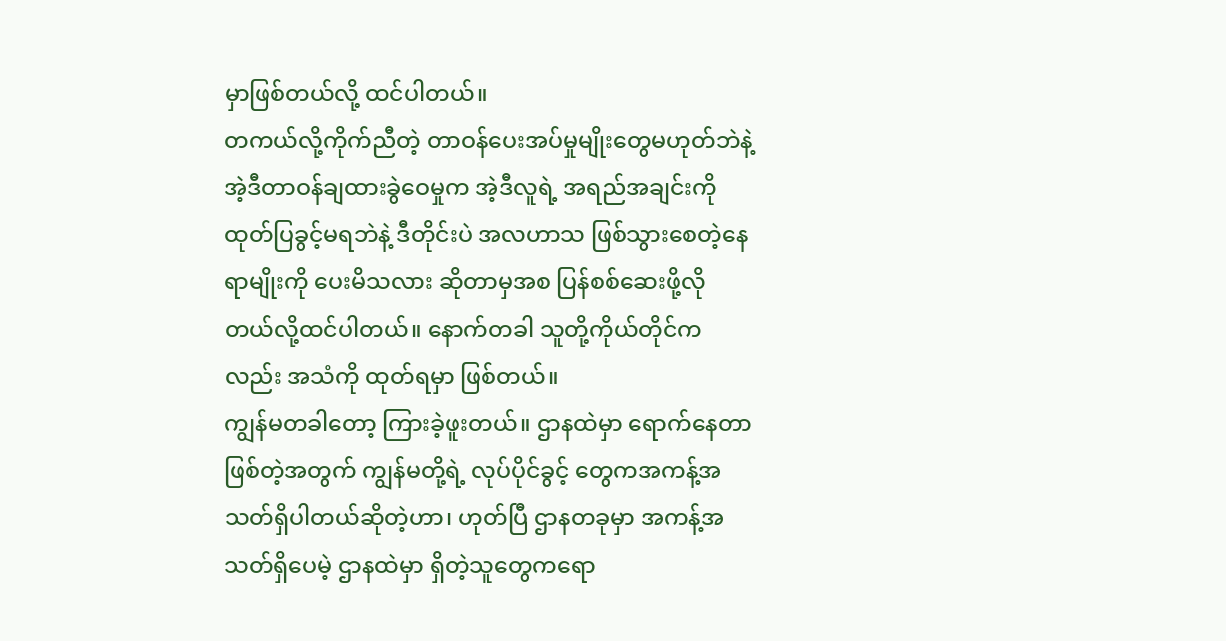မှာဖြစ်တယ်လို့ ထင်ပါတယ်။
တကယ်လို့ကိုက်ညီတဲ့ တာဝန်ပေးအပ်မှုမျိုးတွေမဟုတ်ဘဲနဲ့ အဲ့ဒီတာဝန်ချထားခွဲဝေမှုက အဲ့ဒီလူရဲ့ အရည်အချင်းကိုထုတ်ပြခွင့်မရဘဲနဲ့ ဒီတိုင်းပဲ အလဟာသ ဖြစ်သွားစေတဲ့နေရာမျိုးကို ပေးမိသလား ဆိုတာမှအစ ပြန်စစ်ဆေးဖို့လိုတယ်လို့ထင်ပါတယ်။ နောက်တခါ သူတို့ကိုယ်တိုင်ကလည်း အသံကို ထုတ်ရမှာ ဖြစ်တယ်။
ကျွန်မတခါတော့ ကြားခဲ့ဖူးတယ်။ ဌာနထဲမှာ ရောက်နေတာဖြစ်တဲ့အတွက် ကျွန်မတို့ရဲ့ လုပ်ပိုင်ခွင့် တွေကအကန့်အသတ်ရှိပါတယ်ဆိုတဲ့ဟာ၊ ဟုတ်ပြီ ဌာနတခုမှာ အကန့်အသတ်ရှိပေမဲ့ ဌာနထဲမှာ ရှိတဲ့သူတွေကရော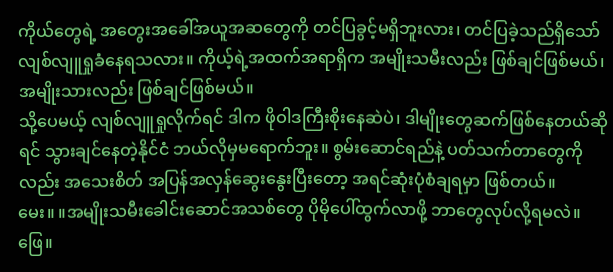ကိုယ်တွေရဲ့ အတွေးအခေါ်အယူအဆတွေကို တင်ပြခွင့်မရှိဘူးလား၊ တင်ပြခဲ့သည်ရှိသော် လျစ်လျူရှုခံနေရသလား။ ကိုယ့်ရဲ့အထက်အရာရှိက အမျိုးသမီးလည်း ဖြစ်ချင်ဖြစ်မယ်၊ အမျိုးသားလည်း ဖြစ်ချင်ဖြစ်မယ်။
သို့ပေမယ့် လျစ်လျူရှုလိုက်ရင် ဒါက ဖိုဝါဒကြီးစိုးနေဆဲပဲ၊ ဒါမျိုးတွေဆက်ဖြစ်နေတယ်ဆိုရင် သွားချင်နေတဲ့နိုင်ငံ ဘယ်လိုမှမရောက်ဘူး။ စွမ်းဆောင်ရည်နဲ့ ပတ်သက်တာတွေကိုလည်း အသေးစိတ် အပြန်အလှန်ဆွေးနွေးပြီးတော့ အရင်ဆုံးပုံစံချရမှာ ဖြစ်တယ်။
မေး။ ။အမျိုးသမီးခေါင်းဆောင်အသစ်တွေ ပိုမိုပေါ်ထွက်လာဖို့ ဘာတွေလုပ်လို့ရမလဲ။
ဖြေ။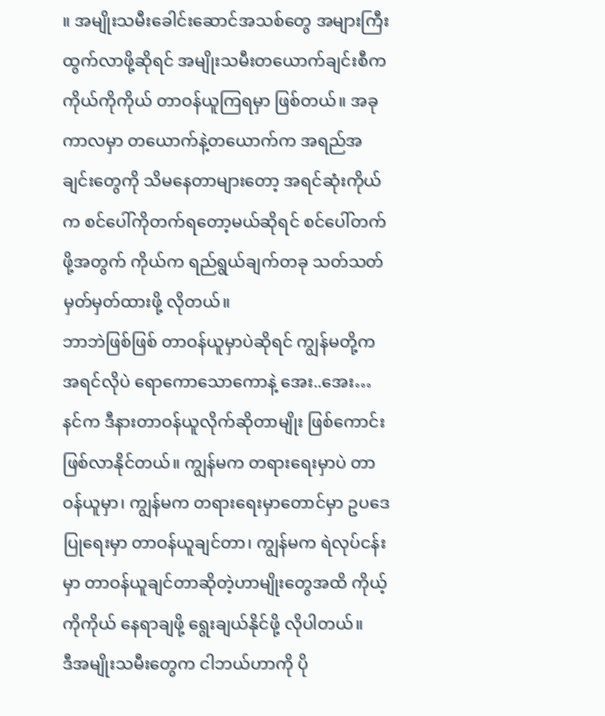။ အမျိုးသမီးခေါင်းဆောင်အသစ်တွေ အများကြီးထွက်လာဖို့ဆိုရင် အမျိုးသမီးတယောက်ချင်းစီက ကိုယ်ကိုကိုယ် တာဝန်ယူကြရမှာ ဖြစ်တယ်။ အခုကာလမှာ တယောက်နဲ့တယောက်က အရည်အချင်းတွေကို သိမနေတာများတော့ အရင်ဆုံးကိုယ်က စင်ပေါ်ကိုတက်ရတော့မယ်ဆိုရင် စင်ပေါ်တက်ဖို့အတွက် ကိုယ်က ရည်ရွယ်ချက်တခု သတ်သတ်မှတ်မှတ်ထားဖို့ လိုတယ်။
ဘာဘဲဖြစ်ဖြစ် တာဝန်ယူမှာပဲဆိုရင် ကျွန်မတို့က အရင်လိုပဲ ရောကောသောကောနဲ့ အေး..အေး… နင်က ဒီနားတာဝန်ယူလိုက်ဆိုတာမျိုး ဖြစ်ကောင်း ဖြစ်လာနိုင်တယ်။ ကျွန်မက တရားရေးမှာပဲ တာဝန်ယူမှာ၊ ကျွန်မက တရားရေးမှာတောင်မှာ ဥပဒေပြုရေးမှာ တာဝန်ယူချင်တာ၊ ကျွန်မက ရဲလုပ်ငန်းမှာ တာဝန်ယူချင်တာဆိုတဲ့ဟာမျိုးတွေအထိ ကိုယ့်ကိုကိုယ် နေရာချဖို့ ရွေးချယ်နိုင်ဖို့ လိုပါတယ်။
ဒီအမျိုးသမီးတွေက ငါဘယ်ဟာကို ပို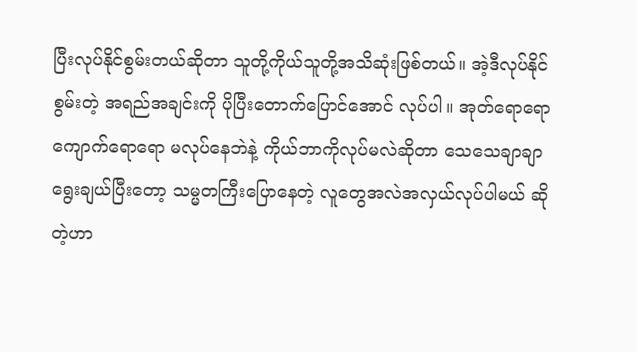ပြီးလုပ်နိုင်စွမ်းတယ်ဆိုတာ သူတို့ကိုယ်သူတို့အသိဆုံးဖြစ်တယ်။ အဲ့ဒီလုပ်နိုင်စွမ်းတဲ့ အရည်အချင်းကို ပိုပြီးတောက်ပြောင်အောင် လုပ်ပါ။ အုတ်ရောရော ကျောက်ရောရော မလုပ်နေဘဲနဲ့ ကိုယ်ဘာကိုလုပ်မလဲဆိုတာ သေသေချာချာရွေးချယ်ပြီးတော့ သမ္မတကြီးပြောနေတဲ့ လူတွေအလဲအလှယ်လုပ်ပါမယ် ဆိုတဲ့ဟာ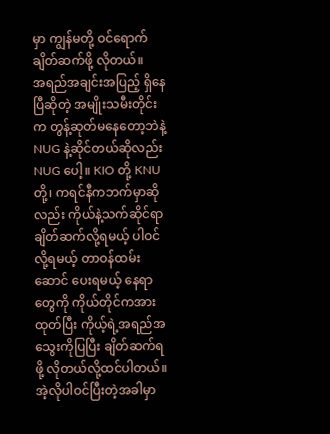မှာ ကျွန်မတို့ ဝင်ရောက်ချိတ်ဆက်ဖို့ လိုတယ်။
အရည်အချင်းအပြည့် ရှိနေပြီဆိုတဲ့ အမျိုးသမီးတိုင်းက တွန့်ဆုတ်မနေတော့ဘဲနဲ့ NUG နဲ့ဆိုင်တယ်ဆိုလည်း NUG ပေါ့။ KIO တို့ KNU တို့၊ ကရင်နီကဘက်မှာဆိုလည်း ကိုယ်နဲ့သက်ဆိုင်ရာချိတ်ဆက်လို့ရမယ့် ပါဝင်လို့ရမယ့် တာဝန်ထမ်းဆောင် ပေးရမယ့် နေရာတွေကို ကိုယ်တိုင်ကအားထုတ်ပြီး ကိုယ့်ရဲ့အရည်အသွေးကိုပြပြီး ချိတ်ဆက်ရဖို့ လိုတယ်လို့ထင်ပါတယ်။
အဲ့လိုပါဝင်ပြီးတဲ့အခါမှာ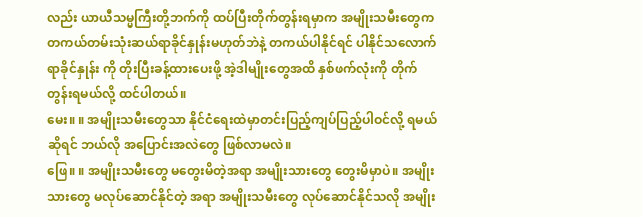လည်း ယာယီသမ္မကြီးတို့ဘက်ကို ထပ်ပြီးတိုက်တွန်းရမှာက အမျိုးသမီးတွေက တကယ်တမ်းသုံးဆယ်ရာခိုင်နှုန်းမဟုတ်ဘဲနဲ့ တကယ်ပါနိုင်ရင် ပါနိုင်သလောက် ရာခိုင်နှုန်း ကို တိုးပြီးခန့်ထားပေးဖို့ အဲ့ဒါမျိုးတွေအထိ နှစ်ဖက်လုံးကို တိုက်တွန်းရမယ်လို့ ထင်ပါတယ်။
မေး။ ။ အမျိုးသမီးတွေသာ နိုင်ငံရေးထဲမှာတင်းပြည့်ကျပ်ပြည့်ပါဝင်လို့ ရမယ်ဆိုရင် ဘယ်လို အပြောင်းအလဲတွေ ဖြစ်လာမလဲ။
ဖြေ။ ။ အမျိုးသမီးတွေ မတွေးမိတဲ့အရာ အမျိုးသားတွေ တွေးမိမှာပဲ။ အမျိုးသားတွေ မလုပ်ဆောင်နိုင်တဲ့ အရာ အမျိုးသမီးတွေ လုပ်ဆောင်နိုင်သလို အမျိုး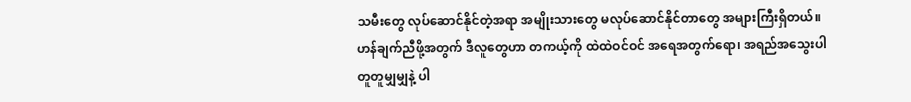သမီးတွေ လုပ်ဆောင်နိုင်တဲ့အရာ အမျိုးသားတွေ မလုပ်ဆောင်နိုင်တာတွေ အများကြီးရှိတယ်။ ဟန်ချက်ညီဖို့အတွက် ဒီလူတွေဟာ တကယ့်ကို ထဲထဲဝင်ဝင် အရေအတွက်ရော၊ အရည်အသွေးပါ တူတူမျှမျှနဲ့ ပါ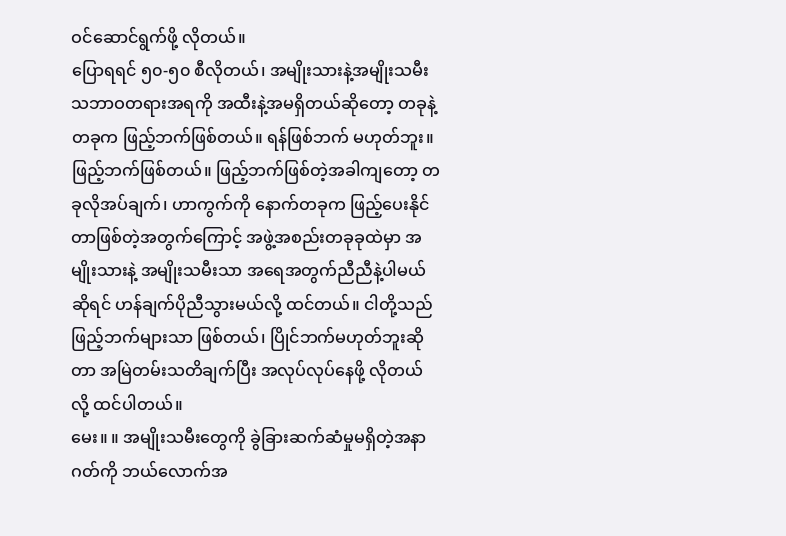ဝင်ဆောင်ရွက်ဖို့ လိုတယ်။
ပြောရရင် ၅၀-၅၀ စီလိုတယ်၊ အမျိုးသားနဲ့အမျိုးသမီး သဘာဝတရားအရကို အထီးနဲ့အမရှိတယ်ဆိုတော့ တခုနဲ့တခုက ဖြည့်ဘက်ဖြစ်တယ်။ ရန်ဖြစ်ဘက် မဟုတ်ဘူး။ ဖြည့်ဘက်ဖြစ်တယ်။ ဖြည့်ဘက်ဖြစ်တဲ့အခါကျတော့ တခုလိုအပ်ချက်၊ ဟာကွက်ကို နောက်တခုက ဖြည့်ပေးနိုင်တာဖြစ်တဲ့အတွက်ကြောင့် အဖွဲ့အစည်းတခုခုထဲမှာ အမျိုးသားနဲ့ အမျိုးသမီးသာ အရေအတွက်ညီညီနဲ့ပါမယ်ဆိုရင် ဟန်ချက်ပိုညီသွားမယ်လို့ ထင်တယ်။ ငါတို့သည် ဖြည့်ဘက်များသာ ဖြစ်တယ်၊ ပြိုင်ဘက်မဟုတ်ဘူးဆိုတာ အမြဲတမ်းသတိချက်ပြီး အလုပ်လုပ်နေဖို့ လိုတယ်လို့ ထင်ပါတယ်။
မေး။ ။ အမျိုးသမီးတွေကို ခွဲခြားဆက်ဆံမှုမရှိတဲ့အနာဂတ်ကို ဘယ်လောက်အ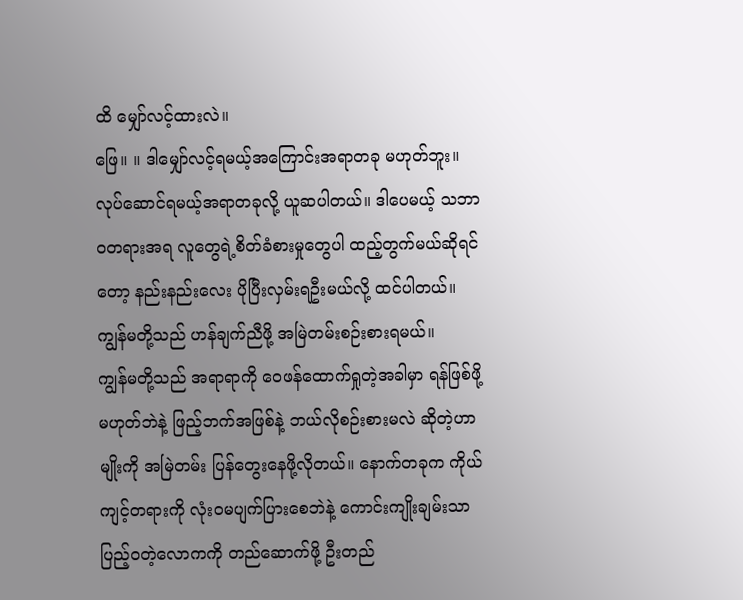ထိ မျှော်လင့်ထားလဲ။
ဖြေ။ ။ ဒါမျှော်လင့်ရမယ့်အကြောင်းအရာတခု မဟုတ်ဘူး။ လုပ်ဆောင်ရမယ့်အရာတခုလို့ ယူဆပါတယ်။ ဒါပေမယ့် သဘာဝတရားအရ လူတွေရဲ့စိတ်ခံစားမှုတွေပါ ထည့်တွက်မယ်ဆိုရင်တော့ နည်းနည်းလေး ပိုပြီးလှမ်းရဦးမယ်လို့ ထင်ပါတယ်။ ကျွန်မတို့သည် ဟန်ချက်ညီဖို့ အမြဲတမ်းစဉ်းစားရမယ်။
ကျွန်မတို့သည် အရာရာကို ဝေဖန်ထောက်ရှုတဲ့အခါမှာ ရန်ဖြစ်ဖို့မဟုတ်ဘဲနဲ့ ဖြည့်ဘက်အဖြစ်နဲ့ ဘယ်လိုစဉ်းစားမလဲ ဆိုတဲ့ဟာမျိုးကို အမြဲတမ်း ပြန်တွေးနေဖို့လိုတယ်။ နောက်တခုက ကိုယ်ကျင့်တရားကို လုံးဝမပျက်ပြားစေဘဲနဲ့ ကောင်းကျိုးချမ်းသာ ပြည့်ဝတဲ့လောကကို တည်ဆောက်ဖို့ ဦးတည်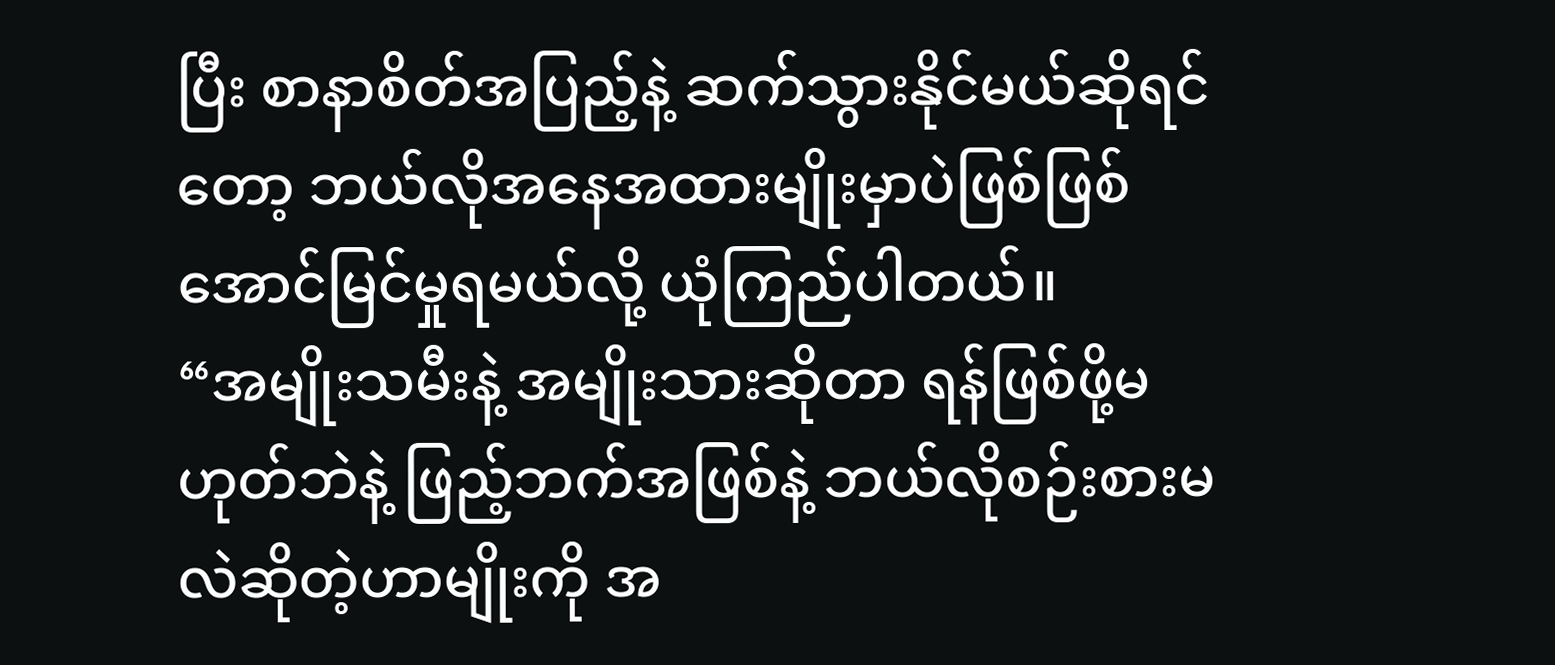ပြီး စာနာစိတ်အပြည့်နဲ့ ဆက်သွားနိုင်မယ်ဆိုရင်တော့ ဘယ်လိုအနေအထားမျိုးမှာပဲဖြစ်ဖြစ် အောင်မြင်မှုရမယ်လို့ ယုံကြည်ပါတယ်။
“အမျိုးသမီးနဲ့ အမျိုးသားဆိုတာ ရန်ဖြစ်ဖို့မဟုတ်ဘဲနဲ့ ဖြည့်ဘက်အဖြစ်နဲ့ ဘယ်လိုစဉ်းစားမလဲဆိုတဲ့ဟာမျိုးကို အ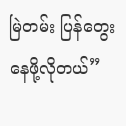မြဲတမ်း ပြန်တွေးနေဖို့လိုတယ်”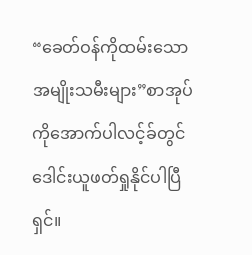“ခေတ်ဝန်ကိုထမ်းသောအမျိုးသမီးများ”စာအုပ်ကိုအောက်ပါလင့်ခ်တွင်ဒေါင်းယူဖတ်ရှုနိုင်ပါပြီရှင်။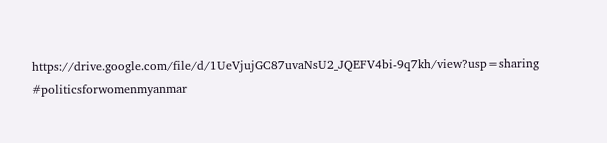https://drive.google.com/file/d/1UeVjujGC87uvaNsU2_JQEFV4bi-9q7kh/view?usp=sharing
#politicsforwomenmyanmar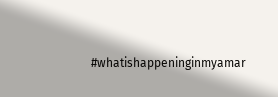#whatishappeninginmyamar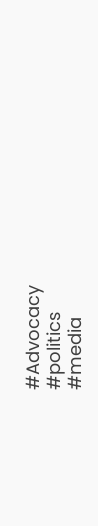#Advocacy
#politics
#media